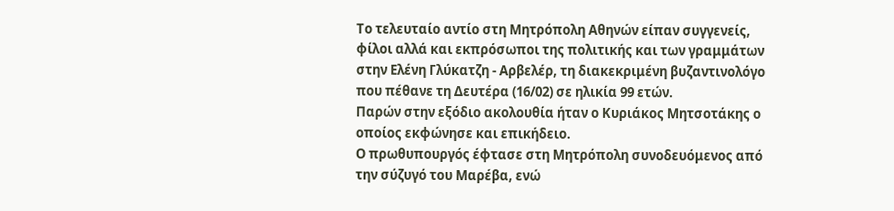Το τελευταίο αντίο στη Μητρόπολη Αθηνών είπαν συγγενείς, φίλοι αλλά και εκπρόσωποι της πολιτικής και των γραμμάτων στην Ελένη Γλύκατζη - Αρβελέρ, τη διακεκριμένη βυζαντινολόγο που πέθανε τη Δευτέρα (16/02) σε ηλικία 99 ετών.
Παρών στην εξόδιο ακολουθία ήταν ο Κυριάκος Μητσοτάκης ο οποίος εκφώνησε και επικήδειο.
Ο πρωθυπουργός έφτασε στη Μητρόπολη συνοδευόμενος από την σύζυγό του Μαρέβα, ενώ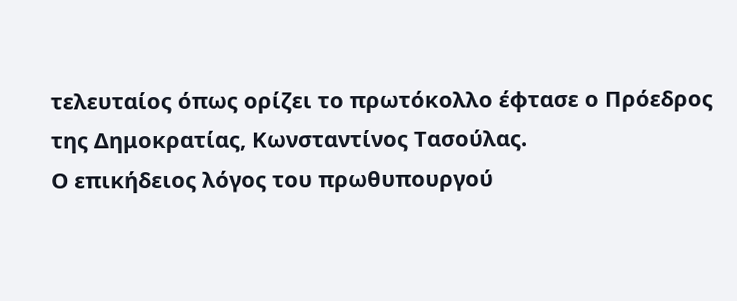τελευταίος όπως ορίζει το πρωτόκολλο έφτασε ο Πρόεδρος της Δημοκρατίας, Κωνσταντίνος Τασούλας.
Ο επικήδειος λόγος του πρωθυπουργού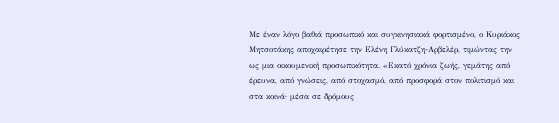Με έναν λόγο βαθιά προσωπικό και συγκινησιακά φορτισμένο, ο Κυριάκος Μητσοτάκης αποχαιρέτησε την Ελένη Γλύκατζη-Αρβελέρ, τιμώντας την ως μια οικουμενική προσωπικότητα. «Εκατό χρόνια ζωής, γεμάτης από έρευνα, από γνώσεις, από στοχασμό, από προσφορά στον πολιτισμό και στα κοινά· μέσα σε δρόμους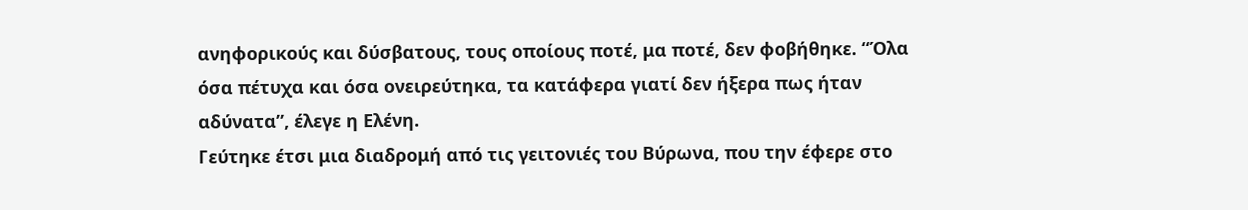ανηφορικούς και δύσβατους, τους οποίους ποτέ, μα ποτέ, δεν φοβήθηκε. “Όλα όσα πέτυχα και όσα ονειρεύτηκα, τα κατάφερα γιατί δεν ήξερα πως ήταν αδύνατα”, έλεγε η Ελένη.
Γεύτηκε έτσι μια διαδρομή από τις γειτονιές του Βύρωνα, που την έφερε στο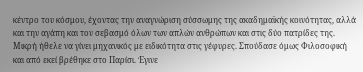κέντρο του κόσμου, έχοντας την αναγνώριση σύσσωμης της ακαδημαϊκής κοινότητας, αλλά και την αγάπη και τον σεβασμό όλων των απλών ανθρώπων και στις δύο πατρίδες της.
Μικρή ήθελε να γίνει μηχανικός με ειδικότητα στις γέφυρες. Σπούδασε όμως Φιλοσοφική και από εκεί βρέθηκε στο Παρίσι. Έγινε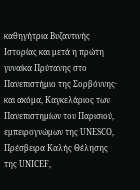καθηγήτρια Βυζαντινής Ιστορίας και μετά η πρώτη γυναίκα Πρύτανης στο Πανεπιστήμιο της Σορβόννης· και ακόμα, Καγκελάριος των Πανεπιστημίων του Παρισιού, εμπειρογνώμων της UNESCO, Πρέσβειρα Καλής Θέλησης της UNICEF,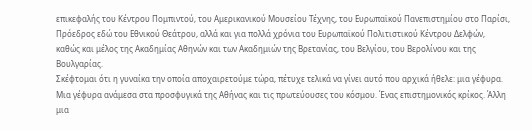επικεφαλής του Κέντρου Πομπιντού, του Αμερικανικού Μουσείου Τέχνης, του Ευρωπαϊκού Πανεπιστημίου στο Παρίσι, Πρόεδρος εδώ του Εθνικού Θεάτρου, αλλά και για πολλά χρόνια του Ευρωπαϊκού Πολιτιστικού Κέντρου Δελφών, καθώς και μέλος της Ακαδημίας Αθηνών και των Ακαδημιών της Βρετανίας, του Βελγίου, του Βερολίνου και της Βουλγαρίας.
Σκέφτομαι ότι η γυναίκα την οποία αποχαιρετούμε τώρα, πέτυχε τελικά να γίνει αυτό που αρχικά ήθελε: μια γέφυρα. Μια γέφυρα ανάμεσα στα προσφυγικά της Αθήνας και τις πρωτεύουσες του κόσμου. Ένας επιστημονικός κρίκος. Άλλη μια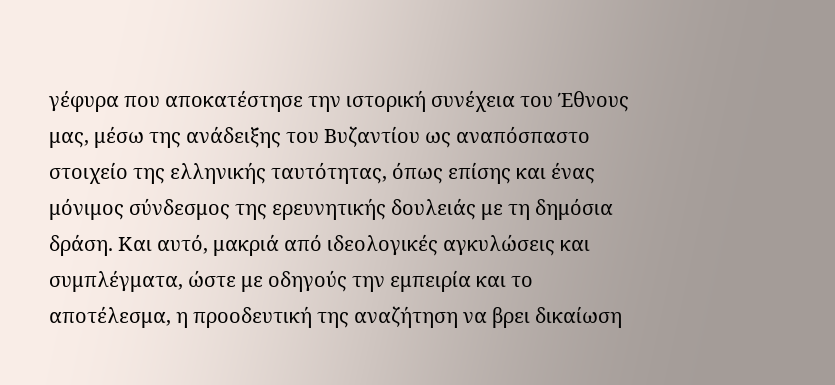γέφυρα που αποκατέστησε την ιστορική συνέχεια του Έθνους μας, μέσω της ανάδειξης του Βυζαντίου ως αναπόσπαστο στοιχείο της ελληνικής ταυτότητας, όπως επίσης και ένας μόνιμος σύνδεσμος της ερευνητικής δουλειάς με τη δημόσια δράση. Και αυτό, μακριά από ιδεολογικές αγκυλώσεις και συμπλέγματα, ώστε με οδηγούς την εμπειρία και το αποτέλεσμα, η προοδευτική της αναζήτηση να βρει δικαίωση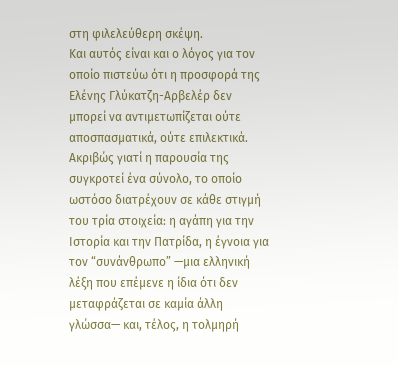στη φιλελεύθερη σκέψη.
Και αυτός είναι και ο λόγος για τον οποίο πιστεύω ότι η προσφορά της Ελένης Γλύκατζη-Αρβελέρ δεν μπορεί να αντιμετωπίζεται ούτε αποσπασματικά, ούτε επιλεκτικά. Ακριβώς γιατί η παρουσία της συγκροτεί ένα σύνολο, το οποίο ωστόσο διατρέχουν σε κάθε στιγμή του τρία στοιχεία: η αγάπη για την Ιστορία και την Πατρίδα, η έγνοια για τον “συνάνθρωπο” —μια ελληνική λέξη που επέμενε η ίδια ότι δεν μεταφράζεται σε καμία άλλη γλώσσα— και, τέλος, η τολμηρή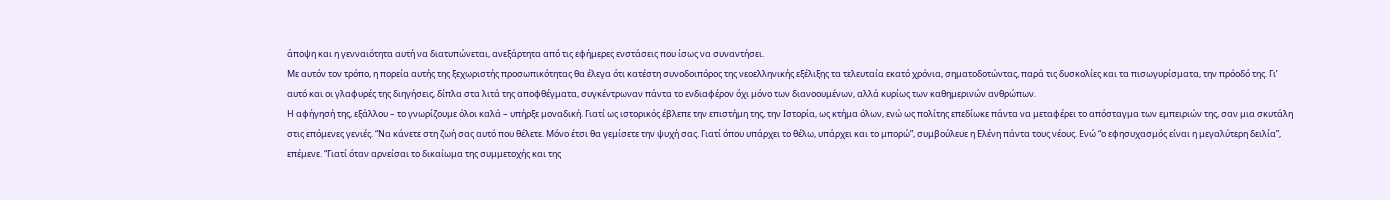άποψη και η γενναιότητα αυτή να διατυπώνεται, ανεξάρτητα από τις εφήμερες ενστάσεις που ίσως να συναντήσει.
Με αυτόν τον τρόπο, η πορεία αυτής της ξεχωριστής προσωπικότητας θα έλεγα ότι κατέστη συνοδοιπόρος της νεοελληνικής εξέλιξης τα τελευταία εκατό χρόνια, σηματοδοτώντας, παρά τις δυσκολίες και τα πισωγυρίσματα, την πρόοδό της. Γι’ αυτό και οι γλαφυρές της διηγήσεις, δίπλα στα λιτά της αποφθέγματα, συγκέντρωναν πάντα το ενδιαφέρον όχι μόνο των διανοουμένων, αλλά κυρίως των καθημερινών ανθρώπων.
Η αφήγησή της, εξάλλου – το γνωρίζουμε όλοι καλά – υπήρξε μοναδική. Γιατί ως ιστορικός έβλεπε την επιστήμη της, την Ιστορία, ως κτήμα όλων, ενώ ως πολίτης επεδίωκε πάντα να μεταφέρει το απόσταγμα των εμπειριών της, σαν μια σκυτάλη στις επόμενες γενιές. “Να κάνετε στη ζωή σας αυτό που θέλετε. Μόνο έτσι θα γεμίσετε την ψυχή σας. Γιατί όπου υπάρχει το θέλω, υπάρχει και το μπορώ”, συμβούλευε η Ελένη πάντα τους νέους. Ενώ “ο εφησυχασμός είναι η μεγαλύτερη δειλία”, επέμενε. “Γιατί όταν αρνείσαι το δικαίωμα της συμμετοχής και της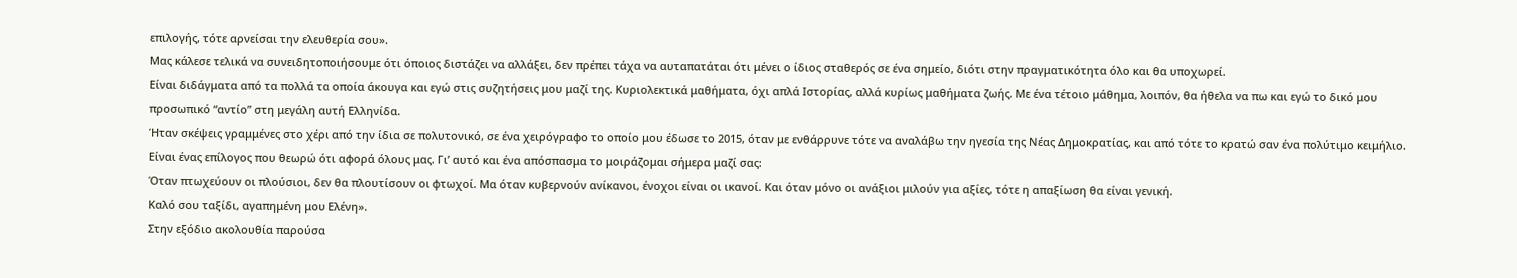επιλογής, τότε αρνείσαι την ελευθερία σου».
Μας κάλεσε τελικά να συνειδητοποιήσουμε ότι όποιος διστάζει να αλλάξει, δεν πρέπει τάχα να αυταπατάται ότι μένει ο ίδιος σταθερός σε ένα σημείο, διότι στην πραγματικότητα όλο και θα υποχωρεί.
Είναι διδάγματα από τα πολλά τα οποία άκουγα και εγώ στις συζητήσεις μου μαζί της. Κυριολεκτικά μαθήματα, όχι απλά Ιστορίας, αλλά κυρίως μαθήματα ζωής. Με ένα τέτοιο μάθημα, λοιπόν, θα ήθελα να πω και εγώ το δικό μου προσωπικό “αντίο” στη μεγάλη αυτή Ελληνίδα.
Ήταν σκέψεις γραμμένες στο χέρι από την ίδια σε πολυτονικό, σε ένα χειρόγραφο το οποίο μου έδωσε το 2015, όταν με ενθάρρυνε τότε να αναλάβω την ηγεσία της Νέας Δημοκρατίας, και από τότε το κρατώ σαν ένα πολύτιμο κειμήλιο. Είναι ένας επίλογος που θεωρώ ότι αφορά όλους μας. Γι’ αυτό και ένα απόσπασμα το μοιράζομαι σήμερα μαζί σας:
Όταν πτωχεύουν οι πλούσιοι, δεν θα πλουτίσουν οι φτωχοί. Μα όταν κυβερνούν ανίκανοι, ένοχοι είναι οι ικανοί. Και όταν μόνο οι ανάξιοι μιλούν για αξίες, τότε η απαξίωση θα είναι γενική.
Καλό σου ταξίδι, αγαπημένη μου Ελένη».
Στην εξόδιο ακολουθία παρούσα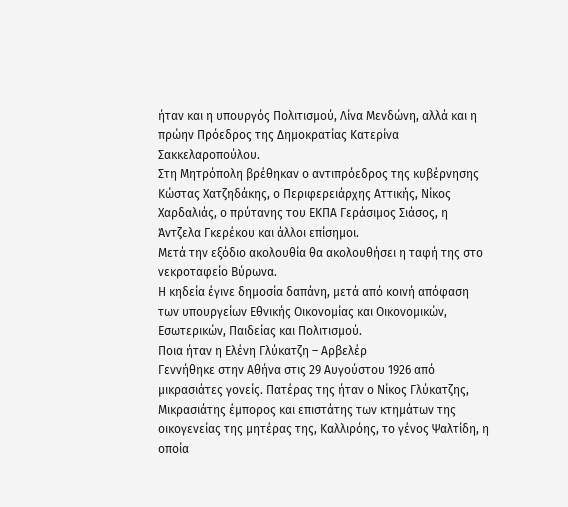ήταν και η υπουργός Πολιτισμού, Λίνα Μενδώνη, αλλά και η πρώην Πρόεδρος της Δημοκρατίας Κατερίνα Σακκελαροπούλου.
Στη Μητρόπολη βρέθηκαν ο αντιπρόεδρος της κυβέρνησης Κώστας Χατζηδάκης, ο Περιφερειάρχης Αττικής, Νίκος Χαρδαλιάς, ο πρύτανης του ΕΚΠΑ Γεράσιμος Σιάσος, η Άντζελα Γκερέκου και άλλοι επίσημοι.
Μετά την εξόδιο ακολουθία θα ακολουθήσει η ταφή της στο νεκροταφείο Βύρωνα.
Η κηδεία έγινε δημοσία δαπάνη, μετά από κοινή απόφαση των υπουργείων Εθνικής Οικονομίας και Οικονομικών, Εσωτερικών, Παιδείας και Πολιτισμού.
Ποια ήταν η Ελένη Γλύκατζη – Αρβελέρ
Γεννήθηκε στην Αθήνα στις 29 Αυγούστου 1926 από μικρασιάτες γονείς. Πατέρας της ήταν ο Νίκος Γλύκατζης, Μικρασιάτης έμπορος και επιστάτης των κτημάτων της οικογενείας της μητέρας της, Καλλιρόης, το γένος Ψαλτίδη, η οποία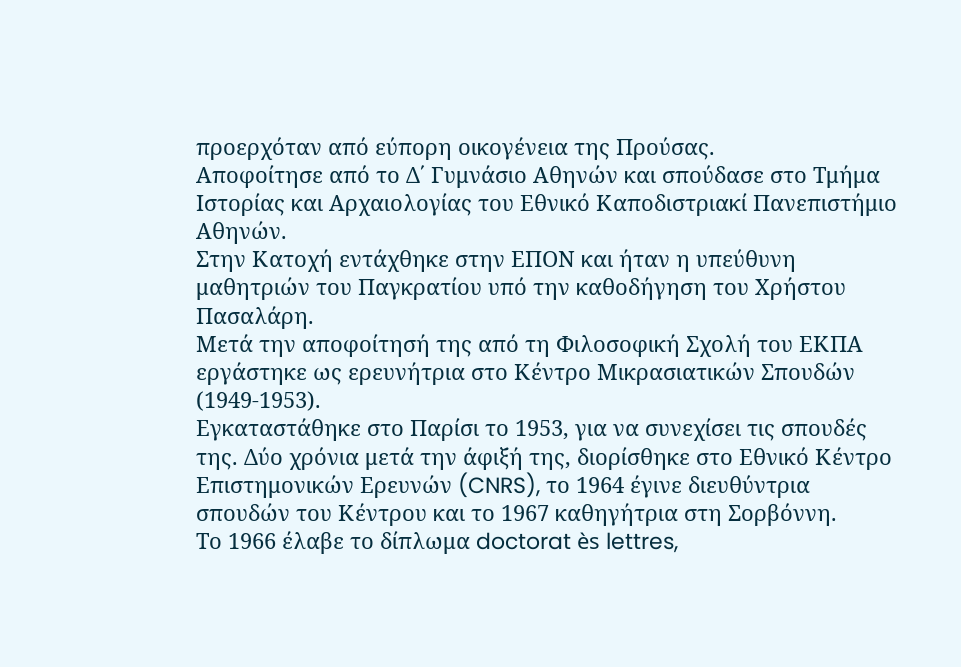προερχόταν από εύπορη οικογένεια της Προύσας.
Αποφοίτησε από το Δ΄ Γυμνάσιο Αθηνών και σπούδασε στο Τμήμα Ιστορίας και Αρχαιολογίας του Εθνικό Καποδιστριακί Πανεπιστήμιο Αθηνών.
Στην Κατοχή εντάχθηκε στην ΕΠΟΝ και ήταν η υπεύθυνη μαθητριών του Παγκρατίου υπό την καθοδήγηση του Χρήστου Πασαλάρη.
Μετά την αποφοίτησή της από τη Φιλοσοφική Σχολή του ΕΚΠΑ εργάστηκε ως ερευνήτρια στο Κέντρο Μικρασιατικών Σπουδών (1949-1953).
Εγκαταστάθηκε στο Παρίσι το 1953, για να συνεχίσει τις σπουδές της. Δύο χρόνια μετά την άφιξή της, διορίσθηκε στο Εθνικό Κέντρο Επιστημονικών Ερευνών (CNRS), το 1964 έγινε διευθύντρια σπουδών του Κέντρου και το 1967 καθηγήτρια στη Σορβόννη.
Το 1966 έλαβε το δίπλωμα doctorat ès lettres,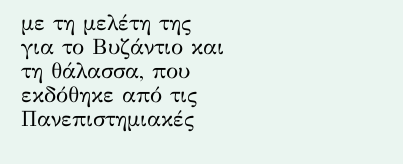με τη μελέτη της για το Βυζάντιο και τη θάλασσα, που εκδόθηκε από τις Πανεπιστημιακές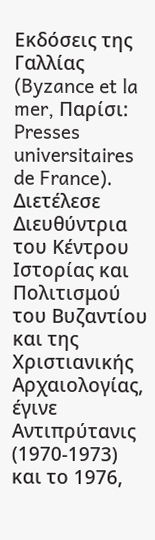Εκδόσεις της Γαλλίας (Byzance et la mer, Παρίσι: Presses universitaires de France).
Διετέλεσε Διευθύντρια του Κέντρου Ιστορίας και Πολιτισμού του Βυζαντίου και της Χριστιανικής Αρχαιολογίας, έγινε Αντιπρύτανις (1970-1973) και το 1976,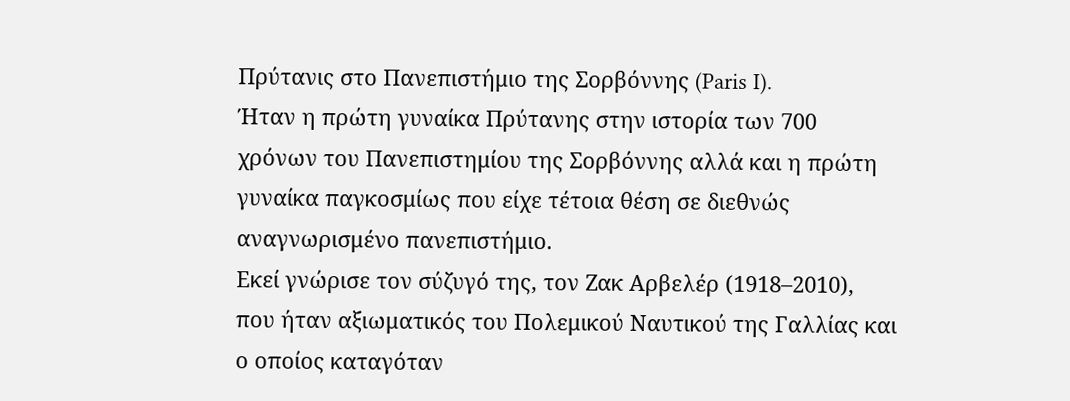Πρύτανις στο Πανεπιστήμιο της Σορβόννης (Paris I).
Ήταν η πρώτη γυναίκα Πρύτανης στην ιστορία των 700 χρόνων του Πανεπιστημίου της Σορβόννης αλλά και η πρώτη γυναίκα παγκοσμίως που είχε τέτοια θέση σε διεθνώς αναγνωρισμένο πανεπιστήμιο.
Εκεί γνώρισε τον σύζυγό της, τον Ζακ Αρβελέρ (1918–2010), που ήταν αξιωματικός του Πολεμικού Ναυτικού της Γαλλίας και ο οποίος καταγόταν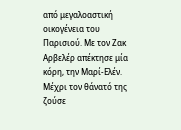από μεγαλοαστική οικογένεια του Παρισιού. Με τον Ζακ Αρβελέρ απέκτησε μία κόρη, την Μαρί-Ελέν. Μέχρι τον θάνατό της ζούσε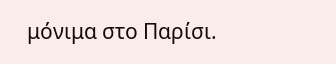μόνιμα στο Παρίσι.